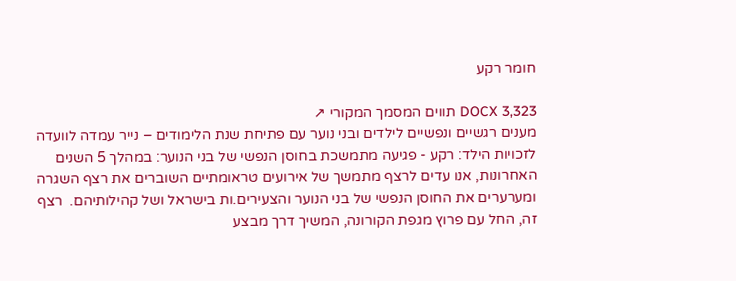חומר רקע

DOCX 3,323 תווים המסמך המקורי ↗
מענים רגשיים ונפשיים לילדים ובני נוער עם פתיחת שנת הלימודים – נייר עמדה לוועדה לזכויות הילד: רקע - פגיעה מתמשכת בחוסן הנפשי של בני הנוער: במהלך 5 השנים האחרונות, אנו עדים לרצף מתמשך של אירועים טראומתיים השוברים את רצף השגרה ומערערים את החוסן הנפשי של בני הנוער והצעירים.ות בישראל ושל קהילותיהם.  רצף זה, החל עם פרוץ מגפת הקורונה, המשיך דרך מבצע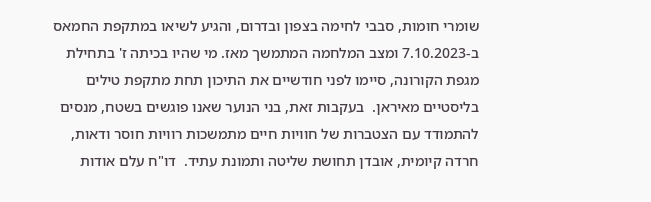שומרי חומות, סבבי לחימה בצפון ובדרום, והגיע לשיאו במתקפת החמאס ב-7.10.2023 ומצב המלחמה המתמשך מאז. מי שהיו בכיתה ז' בתחילת מגפת הקורונה, סיימו לפני חודשיים את התיכון תחת מתקפת טילים בליסטיים מאיראן.  בעקבות זאת, בני הנוער שאנו פוגשים בשטח, מנסים להתמודד עם הצטברות של חוויות חיים מתמשכות רוויות חוסר ודאות, חרדה קיומית, אובדן תחושת שליטה ותמונת עתיד.  דו"ח עלם אודות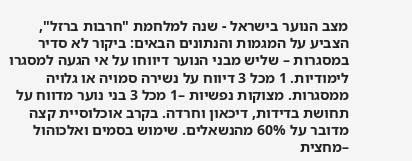מצב הנוער בישראל - שנה למלחמת "חרבות ברזל", הצביע על המגמות והנתונים הבאים: ביקור לא סדיר במסגרות – שליש מבני הנוער דיווחו על אי הגעה למסגרו לימודיות. 1 מכל 3 דיווח על נשירה סמויה או גלויה ממסגרות. מצוקות נפשיות –1 מכל 3 בני נוער מדווח על תחושת בדידות, דיכאון וחרדה. בקרב אוכלוסיית קצה מדובר על 60% מהנשאלים. שימוש בסמים ואלכוהול –מחצית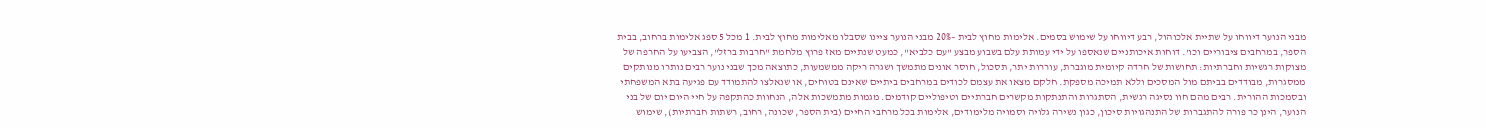מבני הנוער דיווחו על שתיית אלכוהול, רבע דיווחו על שימוש בסמים. אלימות מחוץ לבית –20% מבני הנוער ציינו שסבלו מאלימות מחוץ לבית. 1 מכל 5 ספג אלימות ברחוב, בבית הספר, במרחבים ציבוריים וכו'. דוחות איכותניים שנאספו על ידי עמותת עלם בשבוע מבצע "עם כלביא", כמעט שנתיים מאז פרוץ מלחמת "חרבות ברזל", הצביעו על החרפה של מצוקות רגשיות וחברתיות: תחושות של חרדה קיומית מוגברת, עוררות יתר, תסכול, חוסר אונים מתמשך ושגרה ריקה ממשמעות, כתוצאה מכך שבני נוער רבים נותרו מנותקים ממסגרות, מבודדים בביתם מול המסכים וללא תמיכה מספקת. חלקם מצאו את עצמם לכודים במרחבים ביתיים שאינם בטוחים, או שנאלצו להתמודד עם פגיעה בתא המשפחתי ובסמכות ההורית. רבים מהם חוו נסיגה רגשית, הסתגרות והתנתקות מקשרים חברתיים וטיפוליים קודמים. מגמות מתמשכות אלה, הנחוות כהתקפה על חיי היום יום של בני הנוער, הינן כר פורה להתגברות של התנהגויות סיכון, כגון נשירה גלויה וסמויה מלימודים, אלימות בכל מרחבי החיים (בית הספר, שכונה, רחוב, רשתות חברתיות), שימוש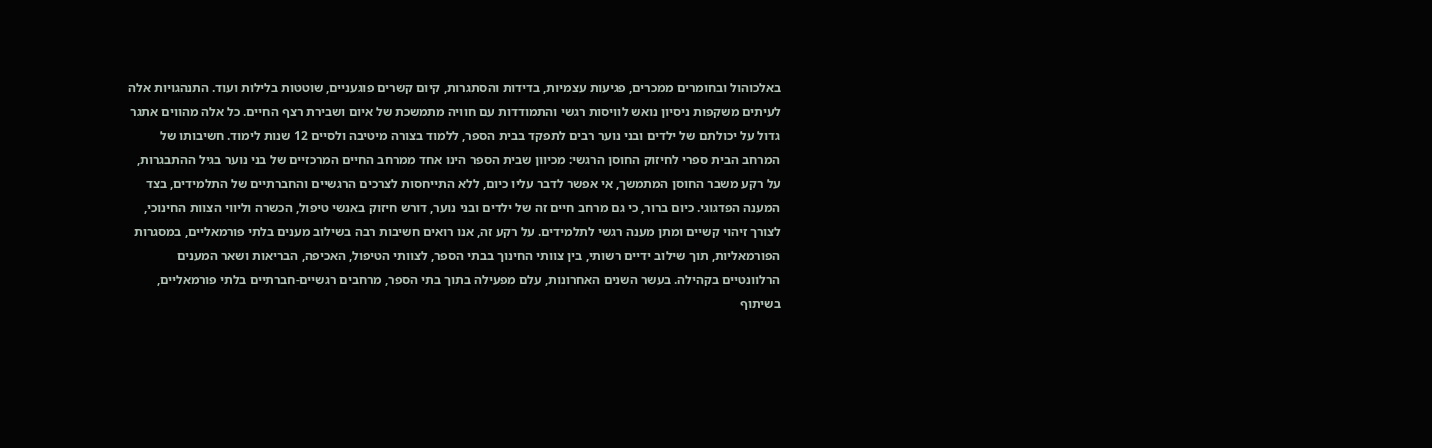באלכוהול ובחומרים ממכרים, פגיעות עצמיות, בדידות והסתגרות, קיום קשרים פוגעניים, שוטטות בלילות ועוד. התנהגויות אלה לעיתים משקפות ניסיון נואש לוויסות רגשי והתמודדות עם חוויה מתמשכת של איום ושבירת רצף החיים. כל אלה מהווים אתגר גדול על יכולתם של ילדים ובני נוער רבים לתפקד בבית הספר, ללמוד בצורה מיטיבה ולסיים 12 שנות לימוד. חשיבותו של המרחב הבית ספרי לחיזוק החוסן הרגשי: מכיוון שבית הספר הינו אחד ממרחב החיים המרכזיים של בני נוער בגיל ההתבגרות, על רקע משבר החוסן המתמשך, אי אפשר לדבר עליו כיום, ללא התייחסות לצרכים הרגשיים והחברתיים של התלמידים, בצד המענה הפדגוגי. כיום ברור, כי גם מרחב חיים זה של ילדים ובני נוער, דורש חיזוק באנשי טיפול, הכשרה וליווי הצוות החינוכי, לצורך זיהוי קשיים ומתן מענה רגשי לתלמידים. על רקע זה, אנו רואים חשיבות רבה בשילוב מענים בלתי פורמאליים, במסגרות הפורמאליות, תוך שילוב ידיים רשותי, בין צוותי החינוך בבתי הספר, לצוותי הטיפול, האכיפה, הבריאות ושאר המענים הרלוונטיים בקהילה. בעשר השנים האחרונות, עלם מפעילה בתוך בתי הספר, מרחבים רגשיים-חברתיים בלתי פורמאליים, בשיתוף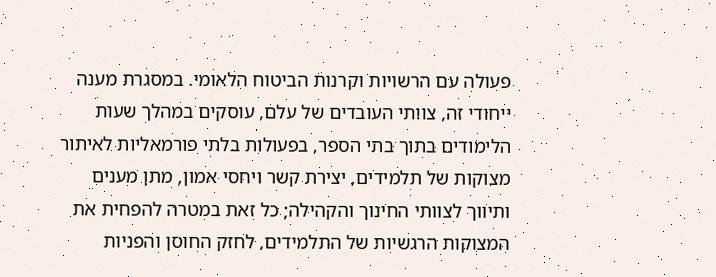פעולה עם הרשויות וקרנות הביטוח הלאומי. במסגרת מענה ייחודי זה, צוותי העובדים של עלם, עוסקים במהלך שעות הלימודים בתוך בתי הספר, בפעולות בלתי פורמאליות לאיתור מצוקות של תלמידים, יצירת קשר ויחסי אמון, מתן מענים ותיווך לצוותי החינוך והקהילה; כל זאת במטרה להפחית את המצוקות הרגשיות של התלמידים, לחזק החוסן והפניות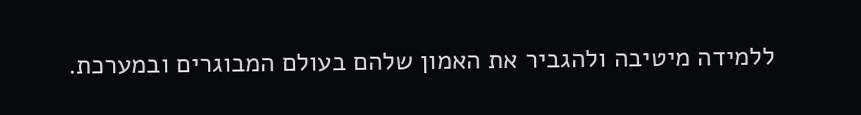ללמידה מיטיבה ולהגביר את האמון שלהם בעולם המבוגרים ובמערכת.